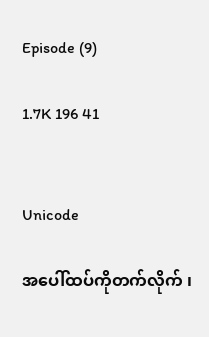Episode (9)

1.7K 196 41


Unicode

အပေါ်ထပ်ကိုတက်လိုက် ၊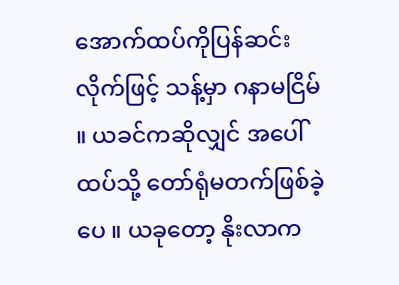အောက်ထပ်ကိုပြန်ဆင်းလိုက်ဖြင့် သန့်မှာ ဂနာမငြိမ် ။ ယခင်ကဆိုလျှင် အပေါ်ထပ်သို့ တော်ရုံမတက်ဖြစ်ခဲ့ပေ ။ ယခုတော့ နိုးလာက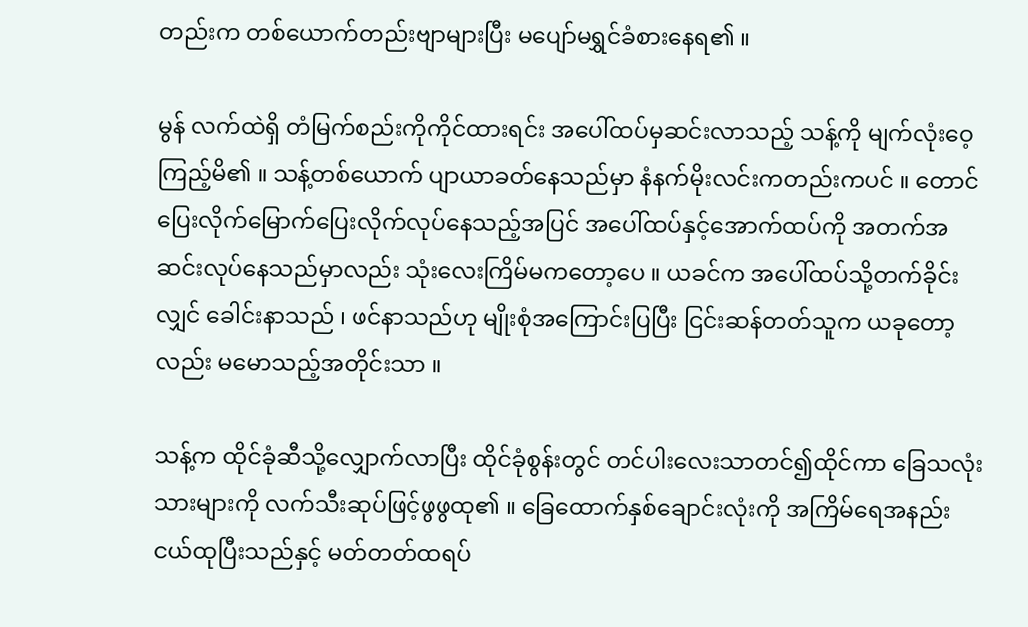တည်းက တစ်ယောက်တည်းဗျာများပြီး မပျော်မရွှင်ခံစားနေရ၏ ။

မွန် လက်ထဲရှိ တံမြက်စည်းကိုကိုင်ထားရင်း အပေါ်ထပ်မှဆင်းလာသည့် သန့်ကို မျက်လုံးဝေ့ကြည့်မိ၏ ။ သန့်တစ်ယောက် ပျာယာခတ်နေသည်မှာ နံနက်မိုးလင်းကတည်းကပင် ။ တောင်ပြေးလိုက်မြောက်ပြေးလိုက်လုပ်နေသည့်အပြင် အပေါ်ထပ်နှင့်အောက်ထပ်ကို အတက်အဆင်းလုပ်နေသည်မှာလည်း သုံးလေးကြိမ်မကတော့ပေ ။ ယခင်က အပေါ်ထပ်သို့တက်ခိုင်းလျှင် ခေါင်းနာသည် ၊ ဖင်နာသည်ဟု မျိုးစုံအကြောင်းပြပြီး ငြင်းဆန်တတ်သူက ယခုတော့လည်း မမောသည့်အတိုင်းသာ ။

သန့်က ထိုင်ခုံဆီသို့လျှောက်လာပြီး ထိုင်ခုံစွန်းတွင် တင်ပါးလေးသာတင်၍ထိုင်ကာ ခြေသလုံးသားများကို လက်သီးဆုပ်ဖြင့်ဖွဖွထု၏ ။ ခြေထောက်နှစ်ချောင်းလုံးကို အကြိမ်ရေအနည်းငယ်ထုပြီးသည်နှင့် မတ်တတ်ထရပ်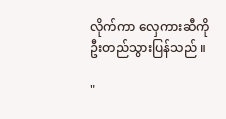လိုက်ကာ လှေကားဆီကို ဦးတည်သွားပြန်သည် ။

"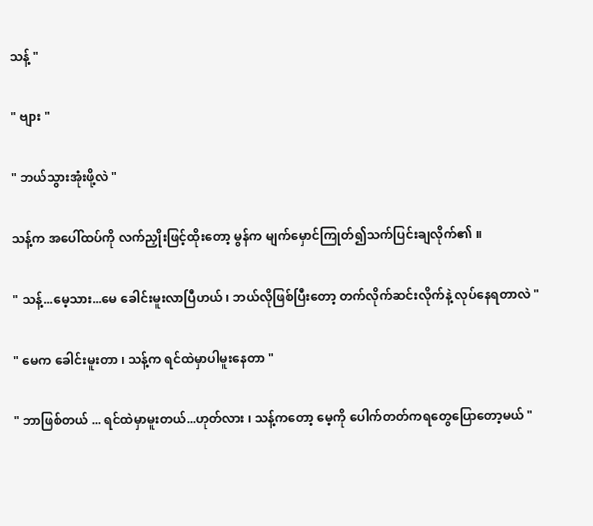သန့် "

" ဗျား "

" ဘယ်သွားအုံးဖို့လဲ "

သန့်က အပေါ်ထပ်ကို လက်ညှိုးဖြင့်ထိုးတော့ မွန်က မျက်မှောင်ကြုတ်၍သက်ပြင်းချလိုက်၏ ။

" သန့်...မေ့သား...မေ ခေါင်းမူးလာပြီဟယ် ၊ ဘယ်လိုဖြစ်ပြီးတော့ တက်လိုက်ဆင်းလိုက်နဲ့ လုပ်နေရတာလဲ "

" မေက ခေါင်းမူးတာ ၊ သန့်က ရင်ထဲမှာပါမူးနေတာ "

" ဘာဖြစ်တယ် ... ရင်ထဲမှာမူးတယ်...ဟုတ်လား ၊ သန့်ကတော့ မေ့ကို ပေါက်တတ်ကရတွေပြောတော့မယ် "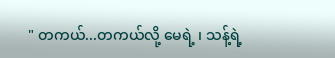" တကယ်...တကယ်လို့ မေရဲ့ ၊ သန့်ရဲ့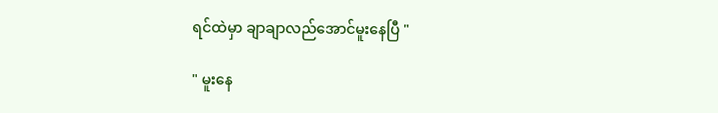ရင်ထဲမှာ ချာချာလည်အောင်မူးနေပြီ "

" မူးနေ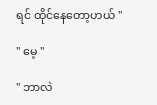ရင် ထိုင်နေတော့ဟယ် "

" မေ့ "

" ဘာလဲ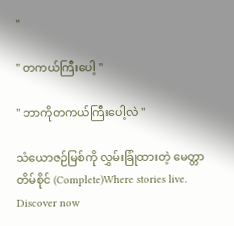"

" တကယ်ကြီးပေါ့ "

" ဘာကိုတကယ်ကြီးပေါ့လဲ "

သံယောဇဉ်မြစ်ကို လွှမ်းခြုံထားတဲ့ မေတ္တာတိမ်စိုင် (Complete)Where stories live. Discover now